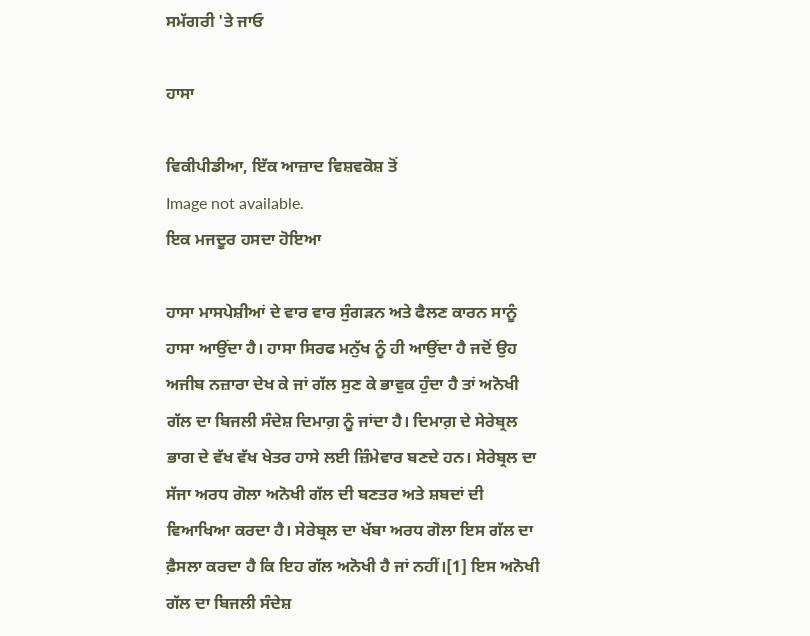ਸਮੱਗਰੀ 'ਤੇ ਜਾਓ

ਹਾਸਾ

ਵਿਕੀਪੀਡੀਆ, ਇੱਕ ਆਜ਼ਾਦ ਵਿਸ਼ਵਕੋਸ਼ ਤੋਂ
Image not available.
ਇਕ ਮਜਦੂਰ ਹਸਦਾ ਹੋਇਆ

ਹਾਸਾ ਮਾਸਪੇਸ਼ੀਆਂ ਦੇ ਵਾਰ ਵਾਰ ਸੁੰਗੜਨ ਅਤੇ ਫੈਲਣ ਕਾਰਨ ਸਾਨੂੰ ਹਾਸਾ ਆਉਂਦਾ ਹੈ। ਹਾਸਾ ਸਿਰਫ ਮਨੁੱਖ ਨੂੰ ਹੀ ਆਉਂਦਾ ਹੈ ਜਦੋਂ ਉਹ ਅਜੀਬ ਨਜ਼ਾਰਾ ਦੇਖ ਕੇ ਜਾਂ ਗੱਲ ਸੁਣ ਕੇ ਭਾਵੁਕ ਹੁੰਦਾ ਹੈ ਤਾਂ ਅਨੋਖੀ ਗੱਲ ਦਾ ਬਿਜਲੀ ਸੰਦੇਸ਼ ਦਿਮਾਗ਼ ਨੂੰ ਜਾਂਦਾ ਹੈ। ਦਿਮਾਗ਼ ਦੇ ਸੇਰੇਬ੍ਰਲ ਭਾਗ ਦੇ ਵੱਖ ਵੱਖ ਖੇਤਰ ਹਾਸੇ ਲਈ ਜ਼ਿੰਮੇਵਾਰ ਬਣਦੇ ਹਨ। ਸੇਰੇਬ੍ਰਲ ਦਾ ਸੱਜਾ ਅਰਧ ਗੋਲਾ ਅਨੋਖੀ ਗੱਲ ਦੀ ਬਣਤਰ ਅਤੇ ਸ਼ਬਦਾਂ ਦੀ ਵਿਆਖਿਆ ਕਰਦਾ ਹੈ। ਸੇਰੇਬ੍ਰਲ ਦਾ ਖੱਬਾ ਅਰਧ ਗੋਲਾ ਇਸ ਗੱਲ ਦਾ ਫ਼ੈਸਲਾ ਕਰਦਾ ਹੈ ਕਿ ਇਹ ਗੱਲ ਅਨੋਖੀ ਹੈ ਜਾਂ ਨਹੀਂ।[1] ਇਸ ਅਨੋਖੀ ਗੱਲ ਦਾ ਬਿਜਲੀ ਸੰਦੇਸ਼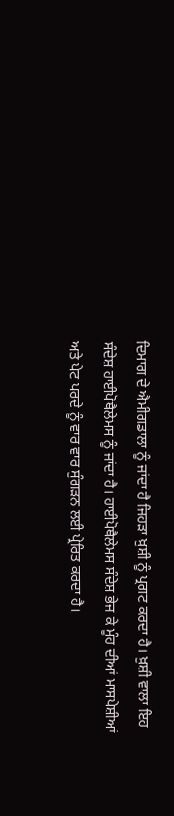ਦਿਮਾਗ ਦੇ ਐਮੀਗਡਾਲਾ ਨੂੰ ਜਾਂਦਾ ਹੈ ਜਿਹੜਾ ਖ਼ੁਸ਼ੀ ਨੂੰ ਪ੍ਰਗਟ ਕਰਦਾ ਹੈ। ਖ਼ੁਸ਼ੀ ਵਾਲਾ ਇਹ ਸੰਦੇਸ਼ ਹਾਈਪੋਥੈਲੇਮਸ ਨੂੰ ਜਾਂਦਾ ਹੈ। ਹਾਈਪੋਥੈਲੇਮਸ ਸੰਦੇਸ਼ ਭੇਜ ਕੇ ਮੂੰਹ ਦੀਆਂ ਮਾਸਪੇਸ਼ੀਆਂ ਅਤੇ ਪੇਟ ਪਰਦੇ ਨੂੰ ਵਾਰ ਵਾਰ ਸੁੰਗੜਨ ਲਈ ਪ੍ਰੇਰਿਤ ਕਰਦਾ ਹੈ।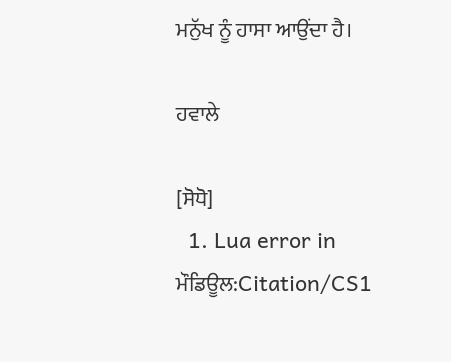ਮਨੁੱਖ ਨੂੰ ਹਾਸਾ ਆਉਂਦਾ ਹੈ।

ਹਵਾਲੇ

[ਸੋਧੋ]
  1. Lua error in ਮੌਡਿਊਲ:Citation/CS1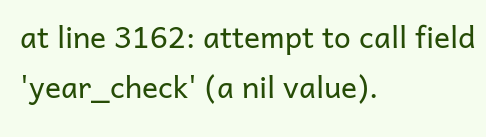at line 3162: attempt to call field 'year_check' (a nil value).